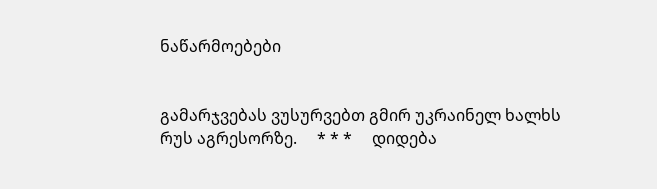ნაწარმოებები


გამარჯვებას ვუსურვებთ გმირ უკრაინელ ხალხს რუს აგრესორზე.     * * *     დიდება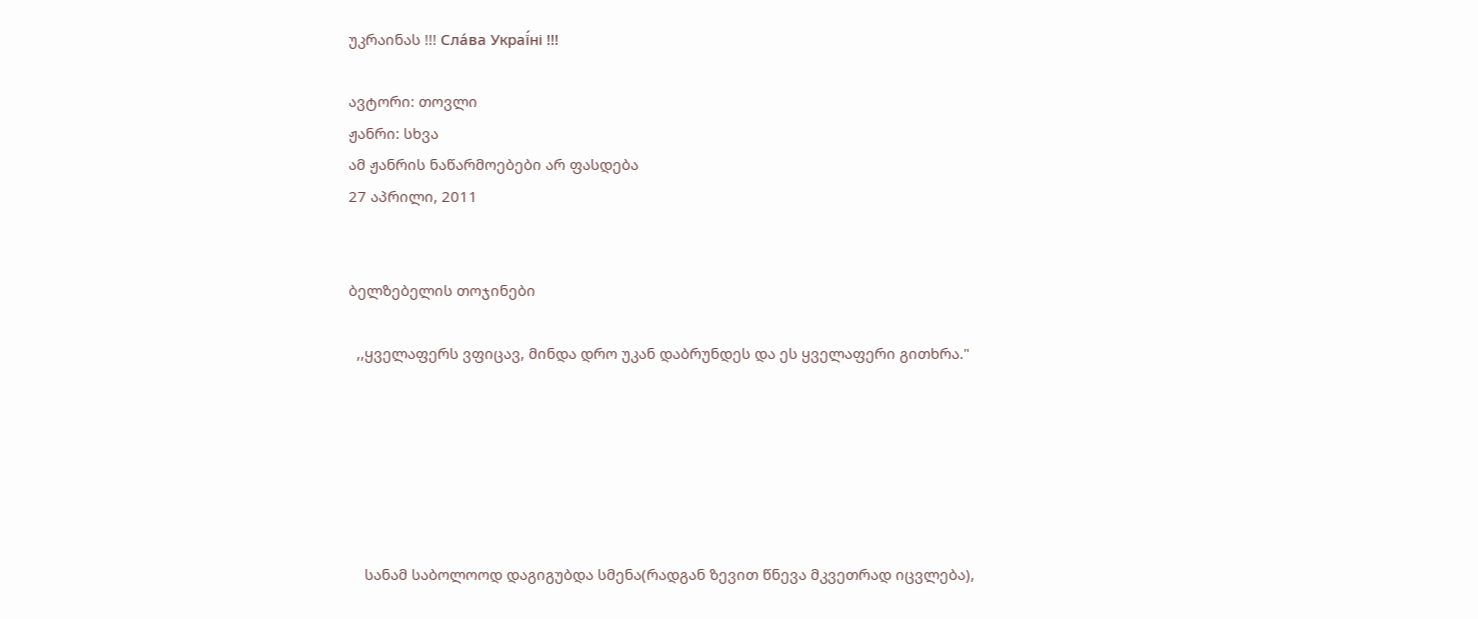უკრაინას !!! Сла́ва Украї́ні !!!

ავტორი: თოვლი
ჟანრი: სხვა
ამ ჟანრის ნაწარმოებები არ ფასდება
27 აპრილი, 2011


ბელზებელის თოჯინები

  ,,ყველაფერს ვფიცავ, მინდა დრო უკან დაბრუნდეს და ეს ყველაფერი გითხრა."






    სანამ საბოლოოდ დაგიგუბდა სმენა(რადგან ზევით წნევა მკვეთრად იცვლება),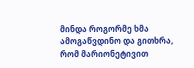მინდა როგორმე ხმა ამოგაწვდინო და გითხრა, რომ მარიონეტივით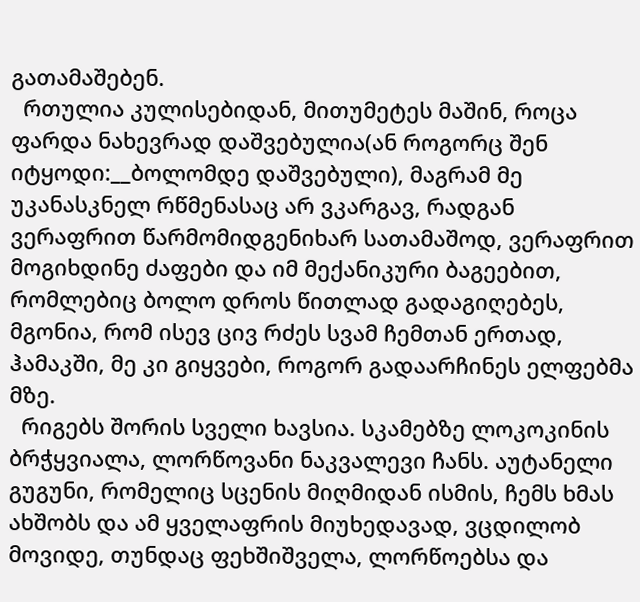გათამაშებენ.
  რთულია კულისებიდან, მითუმეტეს მაშინ, როცა ფარდა ნახევრად დაშვებულია(ან როგორც შენ იტყოდი:__ბოლომდე დაშვებული), მაგრამ მე უკანასკნელ რწმენასაც არ ვკარგავ, რადგან ვერაფრით წარმომიდგენიხარ სათამაშოდ, ვერაფრით მოგიხდინე ძაფები და იმ მექანიკური ბაგეებით, რომლებიც ბოლო დროს წითლად გადაგიღებეს, მგონია, რომ ისევ ცივ რძეს სვამ ჩემთან ერთად, ჰამაკში, მე კი გიყვები, როგორ გადაარჩინეს ელფებმა მზე.
  რიგებს შორის სველი ხავსია. სკამებზე ლოკოკინის ბრჭყვიალა, ლორწოვანი ნაკვალევი ჩანს. აუტანელი გუგუნი, რომელიც სცენის მიღმიდან ისმის, ჩემს ხმას ახშობს და ამ ყველაფრის მიუხედავად, ვცდილობ მოვიდე, თუნდაც ფეხშიშველა, ლორწოებსა და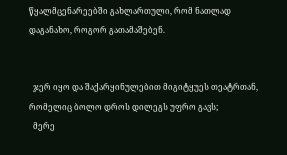წყალმცენარეებში გახლართული, რომ ნათლად დაგანახო, როგორ გათამაშებენ.


  ჯერ იყო და შაქარყინულებით მიგიტყუეს თეატრთან, რომელიც ბოლო დროს დილეგს უფრო გავს;
  მერე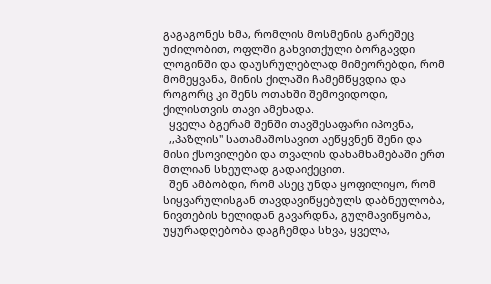გაგაგონეს ხმა, რომლის მოსმენის გარეშეც უძილობით, ოფლში გახვითქული ბორგავდი ლოგინში და დაუსრულებლად მიმეორებდი, რომ მომეყვანა, მინის ქილაში ჩამემწყვდია და როგორც კი შენს ოთახში შემოვიდოდი, ქილისთვის თავი ამეხადა.
  ყველა ბგერამ შენში თავშესაფარი იპოვნა,
  ,,პაზლის" სათამაშოსავით აეწყვნენ შენი და მისი ქსოვილები და თვალის დახამხამებაში ერთ მთლიან სხეულად გადაიქეცით.
  შენ ამბობდი, რომ ასეც უნდა ყოფილიყო, რომ სიყვარულისგან თავდავიწყებულს დაბნეულობა, ნივთების ხელიდან გავარდნა, გულმავიწყობა, უყურადღებობა დაგჩემდა სხვა, ყველა,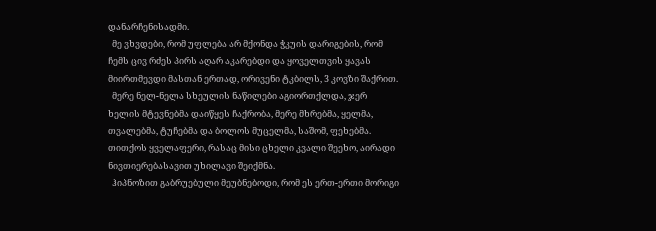დანარჩენისადმი.
  მე ვხვდები, რომ უფლება არ მქონდა ჭკუის დარიგების, რომ ჩემს ცივ რძეს პირს აღარ აკარებდი და ყოველთვის ყავას მიირთმევდი მასთან ერთად, ორივენი ტკბილს, 3 კოვზი შაქრით.
  მერე ნელ-ნელა სხეულის ნაწილები აგიორთქლდა, ჯერ ხელის მტევნებმა დაიწყეს ჩაქრობა, მერე მხრებმა, ყელმა, თვალებმა, ტუჩებმა და ბოლოს მუცელმა, საშომ, ფეხებმა. თითქოს ყველაფერი, რასაც მისი ცხელი კვალი შეეხო, აირადი ნივთიერებასავით უხილავი შეიქმნა.
  ჰიპნოზით გაბრუებული მეუბნებოდი, რომ ეს ერთ-ერთი მორიგი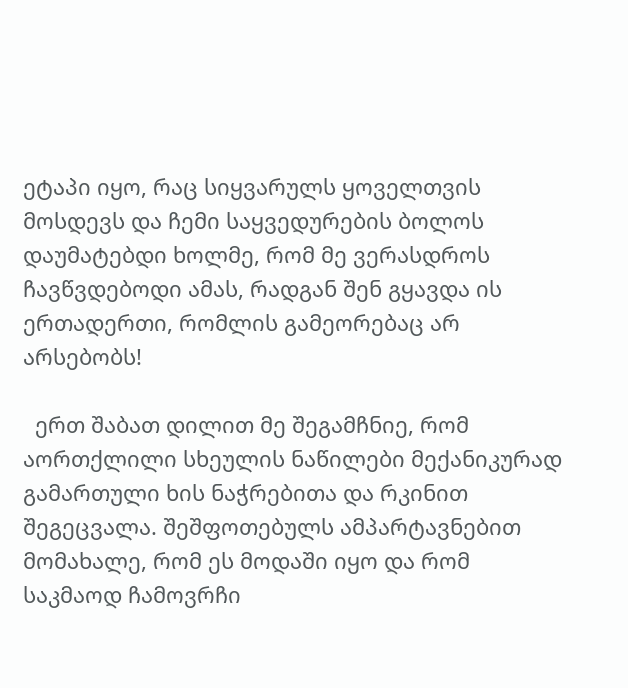ეტაპი იყო, რაც სიყვარულს ყოველთვის მოსდევს და ჩემი საყვედურების ბოლოს დაუმატებდი ხოლმე, რომ მე ვერასდროს ჩავწვდებოდი ამას, რადგან შენ გყავდა ის ერთადერთი, რომლის გამეორებაც არ არსებობს!

  ერთ შაბათ დილით მე შეგამჩნიე, რომ აორთქლილი სხეულის ნაწილები მექანიკურად გამართული ხის ნაჭრებითა და რკინით შეგეცვალა. შეშფოთებულს ამპარტავნებით მომახალე, რომ ეს მოდაში იყო და რომ საკმაოდ ჩამოვრჩი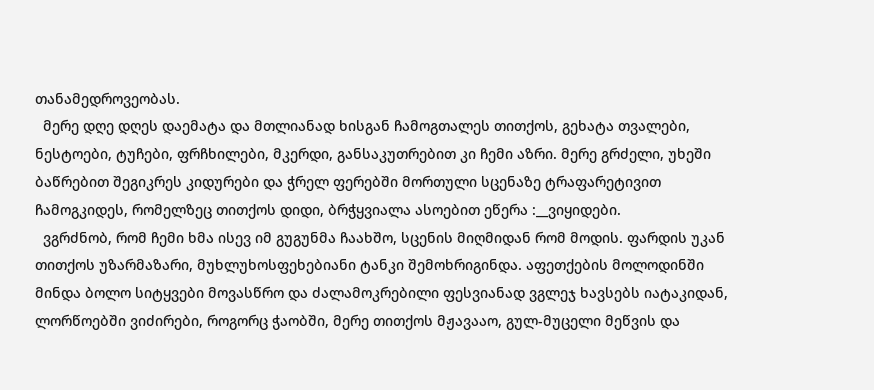თანამედროვეობას.
  მერე დღე დღეს დაემატა და მთლიანად ხისგან ჩამოგთალეს თითქოს, გეხატა თვალები, ნესტოები, ტუჩები, ფრჩხილები, მკერდი, განსაკუთრებით კი ჩემი აზრი. მერე გრძელი, უხეში ბაწრებით შეგიკრეს კიდურები და ჭრელ ფერებში მორთული სცენაზე ტრაფარეტივით ჩამოგკიდეს, რომელზეც თითქოს დიდი, ბრჭყვიალა ასოებით ეწერა :__ვიყიდები.
  ვგრძნობ, რომ ჩემი ხმა ისევ იმ გუგუნმა ჩაახშო, სცენის მიღმიდან რომ მოდის. ფარდის უკან თითქოს უზარმაზარი, მუხლუხოსფეხებიანი ტანკი შემოხრიგინდა. აფეთქების მოლოდინში მინდა ბოლო სიტყვები მოვასწრო და ძალამოკრებილი ფესვიანად ვგლეჯ ხავსებს იატაკიდან, ლორწოებში ვიძირები, როგორც ჭაობში, მერე თითქოს მჟავააო, გულ-მუცელი მეწვის და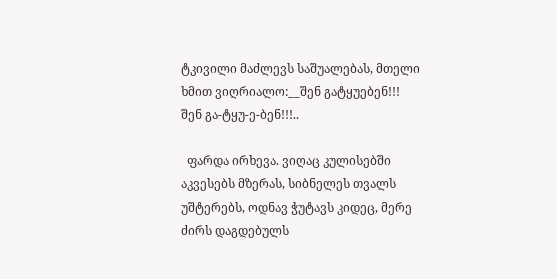ტკივილი მაძლევს საშუალებას, მთელი ხმით ვიღრიალო:__შენ გატყუებენ!!! შენ გა-ტყუ-ე-ბენ!!!..

  ფარდა ირხევა. ვიღაც კულისებში აკვესებს მზერას, სიბნელეს თვალს უშტერებს, ოდნავ ჭუტავს კიდეც, მერე ძირს დაგდებულს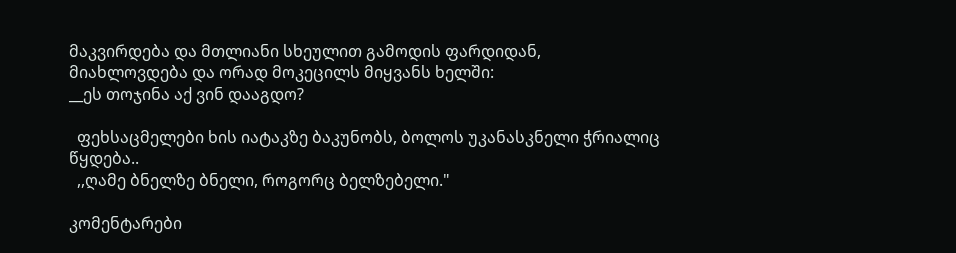მაკვირდება და მთლიანი სხეულით გამოდის ფარდიდან, მიახლოვდება და ორად მოკეცილს მიყვანს ხელში:
__ეს თოჯინა აქ ვინ დააგდო?

  ფეხსაცმელები ხის იატაკზე ბაკუნობს, ბოლოს უკანასკნელი ჭრიალიც წყდება..
  ,,ღამე ბნელზე ბნელი, როგორც ბელზებელი."

კომენტარები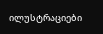ილუსტრაციები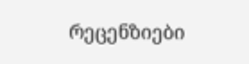რეცენზიები